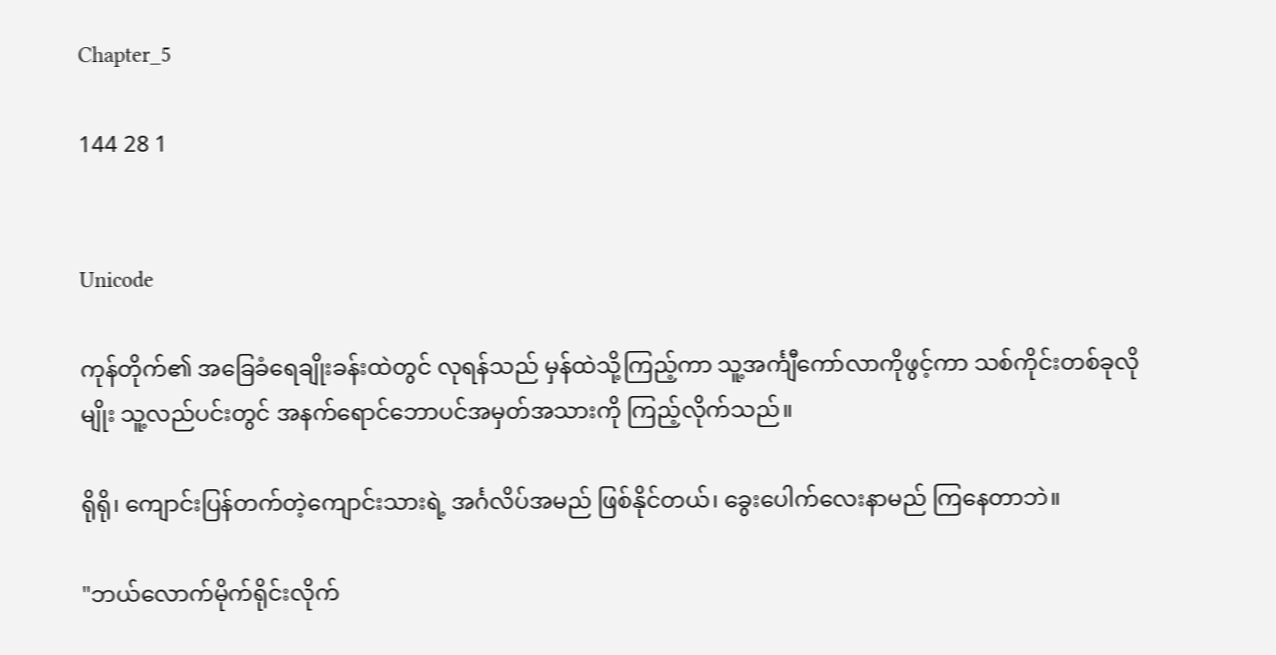Chapter_5

144 28 1


Unicode

ကုန်တိုက်၏ အခြေခံရေချိုးခန်းထဲတွင် လုရန်သည် မှန်ထဲသို့ကြည့်ကာ သူ့အင်္ကျီကော်လာကိုဖွင့်ကာ သစ်ကိုင်းတစ်ခုလိုမျိုး သူ့လည်ပင်းတွင် အနက်ရောင်ဘောပင်အမှတ်အသားကို ကြည့်လိုက်သည်။

ရိုရို၊ ကျောင်းပြန်တက်တဲ့ကျောင်းသားရဲ့ အင်္ဂလိပ်အမည် ဖြစ်နိုင်တယ်၊ ခွေးပေါက်လေးနာမည် ကြနေတာဘဲ။

"ဘယ်လောက်မိုက်ရိုင်းလိုက်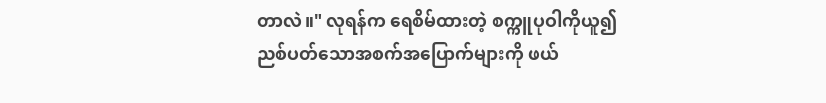တာလဲ။" လုရန်က ရေစိမ်ထားတဲ့ စက္ကူပုဝါကိုယူ၍ ညစ်ပတ်သောအစက်အပြောက်များကို ဖယ်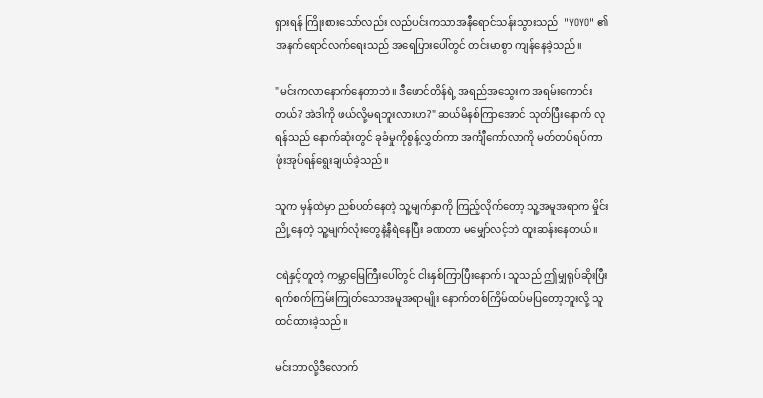ရှားရန် ကြိုးစားသော်လည်း လည်ပင်းကသာအနီရောင်သန်းသွားသည်  "YOYO" ၏ အနက်ရောင်လက်ရေးသည် အရေပြားပေါ်တွင် တင်းမာစွာ ကျန်နေခဲ့သည်။

"မင်းကလာနောက်နေတာဘဲ။ ဒီဖောင်တိန်ရဲ့ အရည်အသွေးက အရမ်းကောင်းတယ်? အဲဒါကို ဖယ်လို့မရဘူးလားဟ?" ဆယ်မိနစ်ကြာအောင် သုတ်ပြီးနောက် လုရန်သည် နောက်ဆုံးတွင် ခုခံမှုကိုစွန့်လွှတ်ကာ အင်္ကျီကော်လာကို မတ်တပ်ရပ်ကာ ဖုံးအုပ်ရန်ရွေးချယ်ခဲ့သည်။

သူက မှန်ထဲမှာ ညစ်ပတ်နေတဲ့ သူ့မျက်နှာကို ကြည့်လိုက်တော့ သူ့အမူအရာက မှိုင်းညို့နေတဲ့ သူ့မျက်လုံးတွေနဲ့နီရဲနေပြီး ခဏတာ မမျှော်လင့်ဘဲ ထူးဆန်းနေတယ်။

ငရဲနှင့်တူတဲ့ ကမ္ဘာမြေကြီးပေါ်တွင် ငါးနှစ်ကြာပြီးနောက်၊ သူသည် ဤမျှရုပ်ဆိုးပြီး ရက်စက်ကြမ်းကြုတ်သောအမူအရာမျိုး နောက်တစ်ကြိမ်ထပ်မပြတော့ဘူးလို့ သူထင်ထားခဲ့သည်။

မင်းဘာလို့ဒီလောက်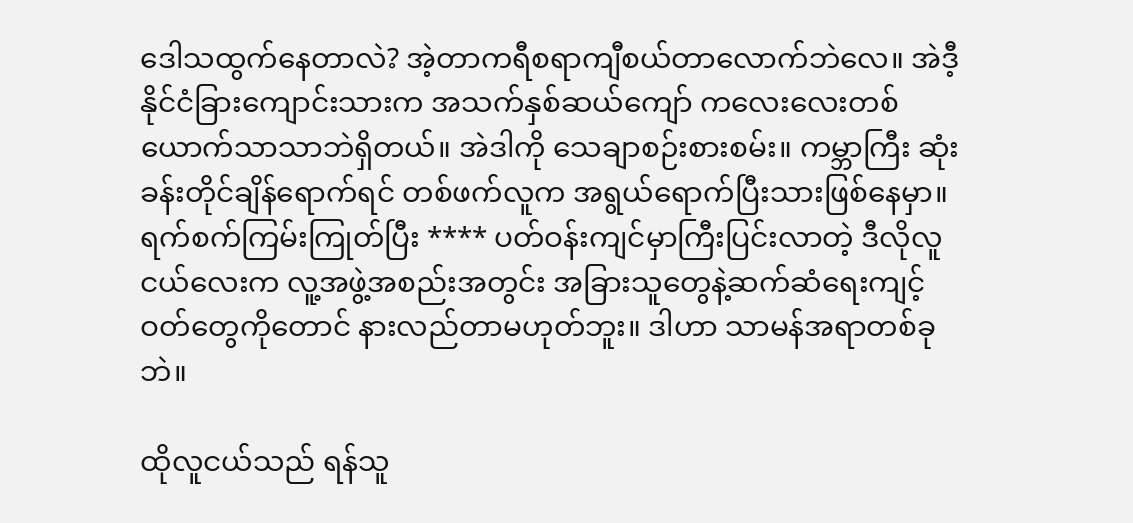ဒေါသထွက်နေတာလဲ? အဲ့တာကရီစရာကျီစယ်တာလောက်ဘဲလေ။ အဲဒီ့နိုင်ငံခြားကျောင်းသားက အသက်နှစ်ဆယ်ကျော် ကလေးလေးတစ်ယောက်သာသာဘဲရှိတယ်။ အဲဒါကို သေချာစဉ်းစားစမ်း။ ကမ္ဘာကြီး ဆုံးခန်းတိုင်ချိန်ရောက်ရင် တစ်ဖက်လူက အရွယ်ရောက်ပြီးသားဖြစ်နေမှာ။ ရက်စက်ကြမ်းကြုတ်ပြီး **** ပတ်ဝန်းကျင်မှာကြီးပြင်းလာတဲ့ ဒီလိုလူငယ်လေးက လူ့အဖွဲ့အစည်းအတွင်း အခြားသူတွေနဲ့ဆက်ဆံရေးကျင့်ဝတ်တွေကိုတောင် နားလည်တာမဟုတ်ဘူး။ ဒါဟာ သာမန်အရာတစ်ခုဘဲ။

ထိုလူငယ်သည် ရန်သူ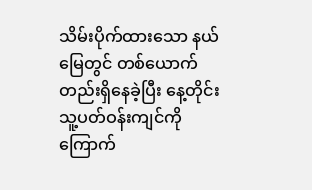သိမ်းပိုက်ထားသော နယ်မြေတွင် တစ်ယောက်တည်းရှိနေခဲ့ပြီး နေ့တိုင်း သူ့ပတ်ဝန်းကျင်ကို ကြောက်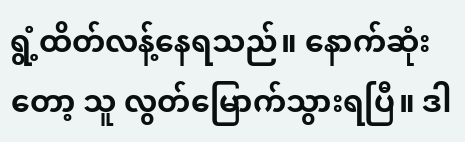ရွံ့ထိတ်လန့်နေရသည်။ နောက်ဆုံးတော့ သူ လွတ်မြောက်သွားရပြီ။ ဒါ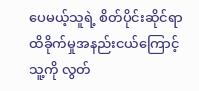ပေမယ့်သူရဲ့ စိတ်ပိုင်းဆိုင်ရာ ထိခိုက်မှုအနည်းငယ်ကြောင့် သူ့ကို လွတ်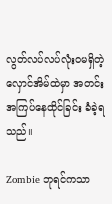လွတ်လပ်လပ်လုံးဝမရှိတဲ့ လှောင်အိမ်ထဲမှာ အတင်းအကြပ်နေထိုင်ခြင်း ခံခဲ့ရသည်။

Zombie ဘုရင်ကသာ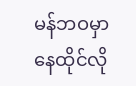မန်ဘဝမှာ နေထိုင်လို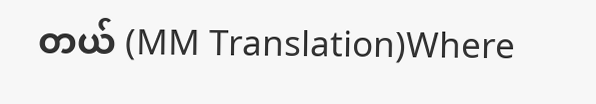တယ် (MM Translation)Where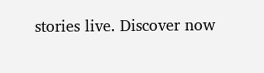stories live. Discover now